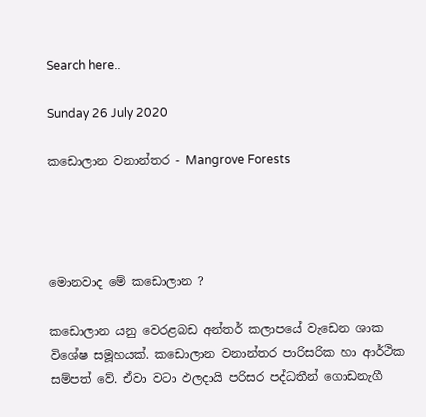Search here..

Sunday 26 July 2020

කඩොලාන වනාන්තර - Mangrove Forests




මොනවාද මේ කඩොලාන ?

කඩොලාන යනු වෙරළබඩ අන්තර් කලාපයේ වැඩෙන ශාක විශේෂ සමූහයක්. කඩොලාන වනාන්තර පාරිසරික හා ආර්ථික සම්පත් වේ. ඒවා වටා ඵලදායි පරිසර පද්ධතීන් ගොඩනැගී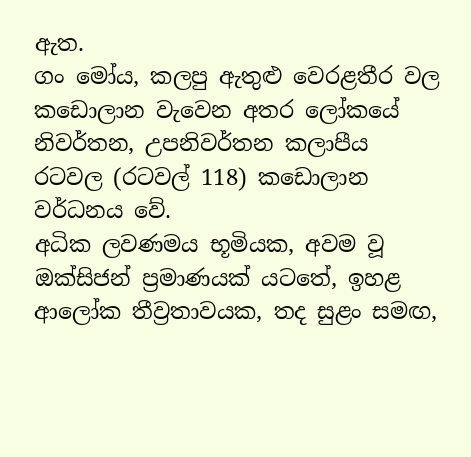ඇත.
ගං මෝය, කලපු ඇතුළු වෙරළතීර වල කඩොලාන වැවෙන අතර ලෝකයේ නිවර්තන, උපනිවර්තන කලාපීය රටවල (රටවල් 118) කඩොලාන වර්ධනය වේ.
අධික ලවණමය භූමියක, අවම වූ ඔක්සිජන් ප්‍රමාණයක් යටතේ, ඉහළ ආලෝක තීව්‍රතාවයක, තද සුළං සමඟ,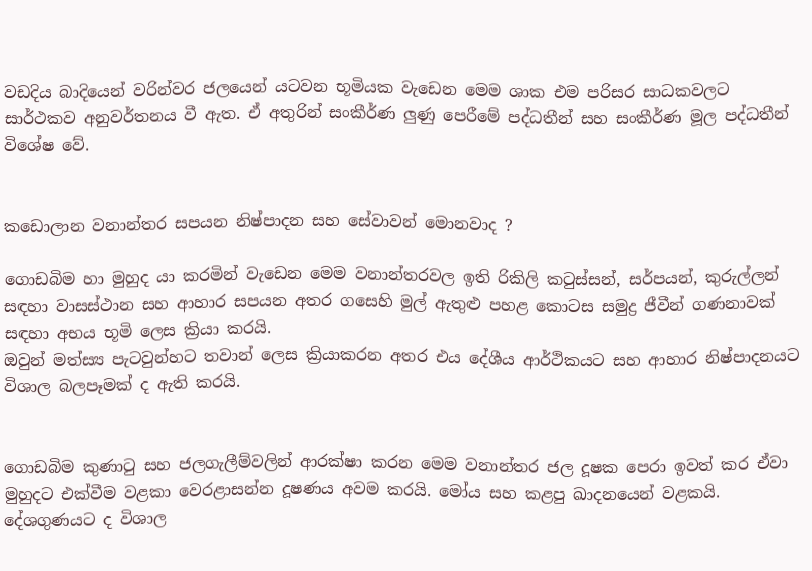වඩදිය බාදියෙන් වරින්වර ජලයෙන් යටවන භූමියක වැඩෙන මෙම ශාක එම පරිසර සාධකවලට සාර්ථකව අනුවර්තනය වී ඇත. ඒ අතුරින් සංකීර්ණ ලුණු පෙරීමේ පද්ධතීන් සහ සංකීර්ණ මූල පද්ධතීන් විශේෂ වේ.


කඩොලාන වනාන්තර සපයන නිෂ්පාදන සහ සේවාවන් මොනවාද ?

ගොඩබිම හා මුහුද යා කරමින් වැඩෙන මෙම වනාන්තරවල ඉති රිකිලි කටුස්සන්, සර්පයන්, කුරුල්ලන් සඳහා වාසස්ථාන සහ ආහාර සපයන අතර ගසෙහි මුල් ඇතුළු පහළ කොටස සමුද්‍ර ජීවීන් ගණනාවක් සඳහා අභය භූමි ලෙස ක්‍රියා කරයි.
ඔවුන් මත්ස්‍ය පැටවුන්හට තවාන් ලෙස ක්‍රියාකරන අතර එය දේශීය ආර්ථිකයට සහ ආහාර නිෂ්පාදනයට විශාල බලපෑමක් ද ඇති කරයි.


ගොඩබිම කුණාටු සහ ජලගැලීම්වලින් ආරක්ෂා කරන මෙම වනාන්තර ජල දූෂක පෙරා ඉවත් කර ඒවා මුහුදට එක්වීම වළකා වෙරළාසන්න දූෂණය අවම කරයි. මෝය සහ කළපු ඛාදනයෙන් වළකයි.
දේශගුණයට ද විශාල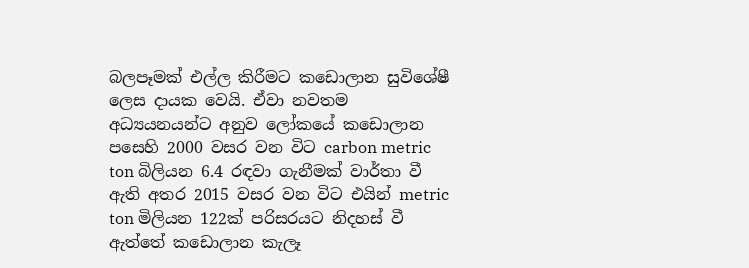බලපෑමක් එල්ල කිරීමට කඩොලාන සුවිශේෂී ලෙස දායක වෙයි. ඒවා නවතම අධ්‍යයනයන්ට අනුව ලෝකයේ කඩොලාන පසෙහි 2000 වසර වන විට carbon metric ton බිලියන 6.4 රඳවා ගැනීමක් වාර්තා වී ඇති අතර 2015 වසර වන විට එයින් metric ton මිලියන 122ක් පරිසරයට නිදහස් වී ඇත්තේ කඩොලාන කැලෑ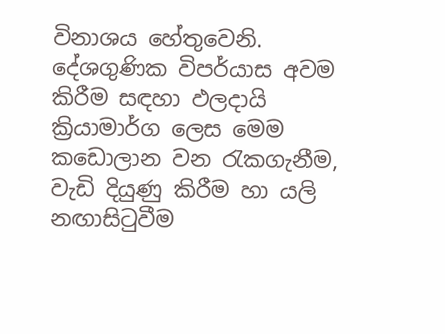විනාශය හේතුවෙනි.
දේශගුණික විපර්යාස අවම කිරීම සඳහා ඵලදායි ක්‍රියාමාර්ග ලෙස මෙම කඩොලාන වන රැකගැනීම, වැඩි දියුණු කිරීම හා යලි නඟාසිටුවීම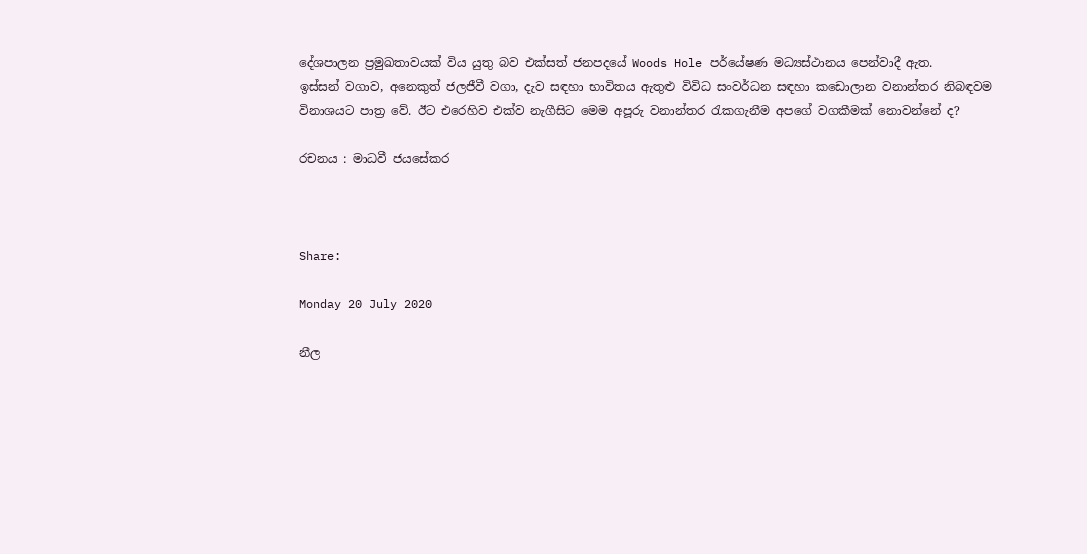දේශපාලන ප්‍රමුඛතාවයක් විය යුතු බව එක්සත් ජනපදයේ Woods Hole පර්යේෂණ මධ්‍යස්ථානය පෙන්වාදී ඇත.
ඉස්සන් වගාව, අනෙකුත් ජලජීවී වගා, දැව සඳහා භාවිතය ඇතුළු විවිධ සංවර්ධන සඳහා කඩොලාන වනාන්තර නිබඳවම විනාශයට පාත්‍ර වේ. ඊට එරෙහිව එක්ව නැගීසිට මෙම අපූරු වනාන්තර රැකගැනීම අපගේ වගකීමක් නොවන්නේ ද?

රචනය : මාධවී ජයසේකර



Share:

Monday 20 July 2020

නීල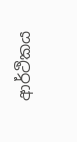ආර්ථිකය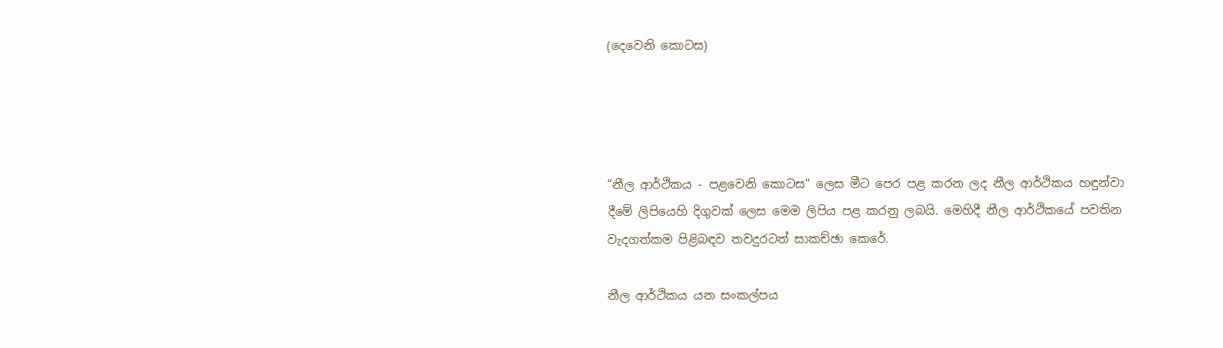(දෙවෙනි කොටස)




“නීල ආර්ථිකය - පළවෙනි කොටස“ ලෙස මීට පෙර පළ කරන ලද නීල ආර්ථිකය හඳුන්වා දීමේ ලිපියෙහි දිගුවක් ලෙස මෙම ලිපිය පළ කරනු ලබයි. මෙහිදී නීල ආර්ථිකයේ පවතින වැදගත්කම පිළිබඳව තවදුරටත් සාකච්ඡා කෙරේ.

නීල ආර්ථිකය යන සංකල්පය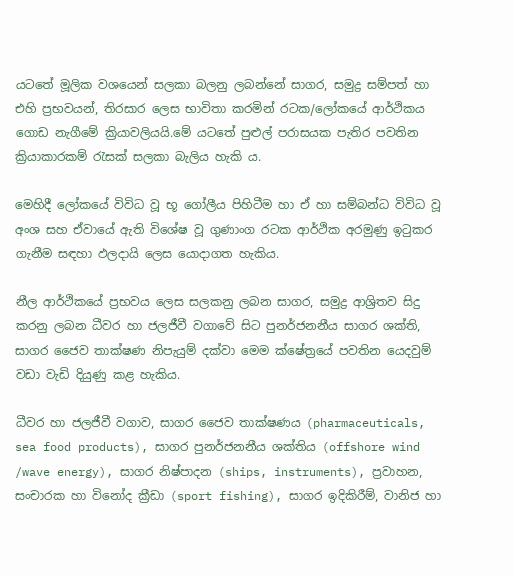යටතේ මූලික වශයෙන් සලකා බලනු ලබන්නේ සාගර, සමුද්‍ර සම්පත් හා එහි ප්‍රභවයන්, තිරසාර ලෙස භාවිතා කරමින් රටක/ලෝකයේ ආර්ථිකය ගොඩ නැගීමේ ක්‍රියාවලියයි.මේ යටතේ පුළුල් පරාසයක පැතිර පවතින ක්‍රියාකාරකම් රැසක් සලකා බැලිය හැකි ය.

මෙහිදී ලෝකයේ විවිධ වූ භූ ගෝලීය පිහිටීම හා ඒ හා සම්බන්ධ විවිධ වූ අංශ සහ ඒවායේ ඇති විශේෂ වූ ගුණාංග රටක ආර්ථික අරමුණු ඉටුකර ගැනීම සඳහා ඵලදායි ලෙස යොදාගත හැකිය.

නීල ආර්ථිකයේ ප්‍රභවය ලෙස සලකනු ලබන සාගර, සමුද්‍ර ආශ්‍රිතව සිදු කරනු ලබන ධීවර හා ජලජීවී වගාවේ සිට පුනර්ජනනීය සාගර ශක්ති, සාගර ජෛව තාක්ෂණ නිපැයුම් දක්වා මෙම ක්ෂේත්‍රයේ පවතින යෙදවුම් වඩා වැඩි දියුණු කළ හැකිය.

ධීවර හා ජලජීවී වගාව, සාගර ජෛව තාක්ෂණය (pharmaceuticals, sea food products), සාගර පුනර්ජනනීය ශක්තිය (offshore wind /wave energy), සාගර නිෂ්පාදන (ships, instruments), ප්‍රවාහන, සංචාරක හා විනෝද ක්‍රීඩා (sport fishing), සාගර ඉදිකිරීම්, වානිජ හා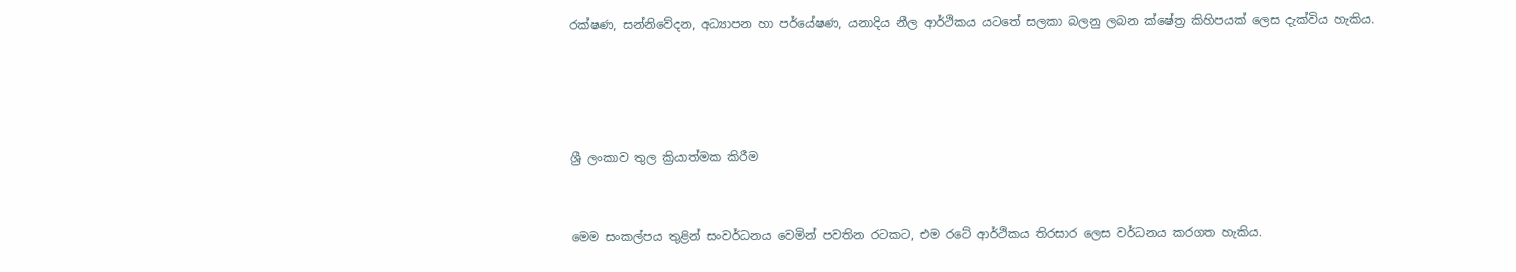රක්ෂණ, සන්නිවේදන, අධ්‍යාපන හා පර්යේෂණ, යනාදිය නීල ආර්ථිකය යටතේ සලකා බලනු ලබන ක්ෂේත්‍ර කිහිපයක් ලෙස දැක්විය හැකිය.




ශ්‍රී ලංකාව තුල ක්‍රියාත්මක කිරීම


මෙම සංකල්පය තුළින් සංවර්ධනය වෙමින් පවතින රටකට, එම රටේ ආර්ථිකය තිරසාර ලෙස වර්ධනය කරගත හැකිය.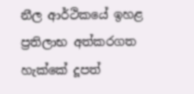නීල ආර්ථිකයේ ඉහළ ප්‍රතිලාභ අත්කරගත හැක්කේ දූපත්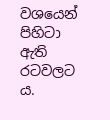වශයෙන් පිහිටා ඇති රටවලට ය.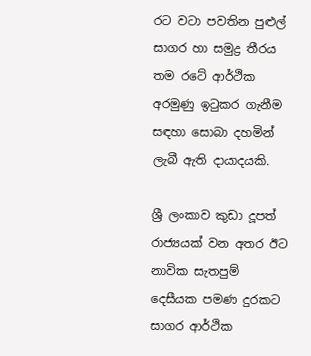රට වටා පවතින පුළුල් සාගර හා සමුද්‍ර තීරය තම රටේ ආර්ථික අරමුණු ඉටුකර ගැනීම සඳහා සොබා දහමින් ලැබී ඇති දායාදයකි.

ශ්‍රී ලංකාව කුඩා දූපත් රාජ්‍යයක් වන අතර ඊට නාවික සැතපුම් දෙසීයක පමණ දුරකට සාගර ආර්ථික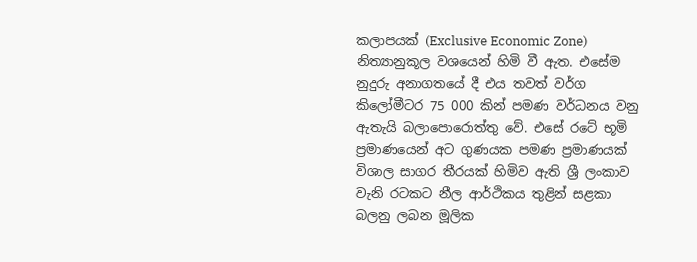කලාපයක් (Exclusive Economic Zone) නිත්‍යානුකූල වශයෙන් හිමි වී ඇත. එසේම නුදුරු අනාගතයේ දී එය තවත් වර්ග කිලෝමීටර 75 000 කින් පමණ වර්ධනය වනු ඇතැයි බලාපොරොත්තු වේ. එසේ රටේ භූමි ප්‍රමාණයෙන් අට ගුණයක පමණ ප්‍රමාණයක් විශාල සාගර තීරයක් හිමිව ඇති ශ්‍රී ලංකාව වැනි රටකට නීල ආර්ථිකය තුළින් සළකා බලනු ලබන මූලික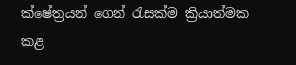ක්ෂේත්‍රයන් ගෙන් රැසක්ම ක්‍රියාත්මක කළ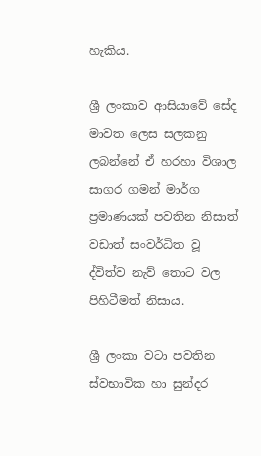හැකිය.

ශ්‍රී ලංකාව ආසියාවේ සේද මාවත ලෙස සලකනු ලබන්නේ ඒ හරහා විශාල සාගර ගමන් මාර්ග ප්‍රමාණයක් පවතින නිසාත් වඩාත් සංවර්ධිත වූ ද්විත්ව නැව් තොට වල පිහිටීමත් නිසාය.

ශ්‍රී ලංකා වටා පවතින ස්වභාවික හා සුන්දර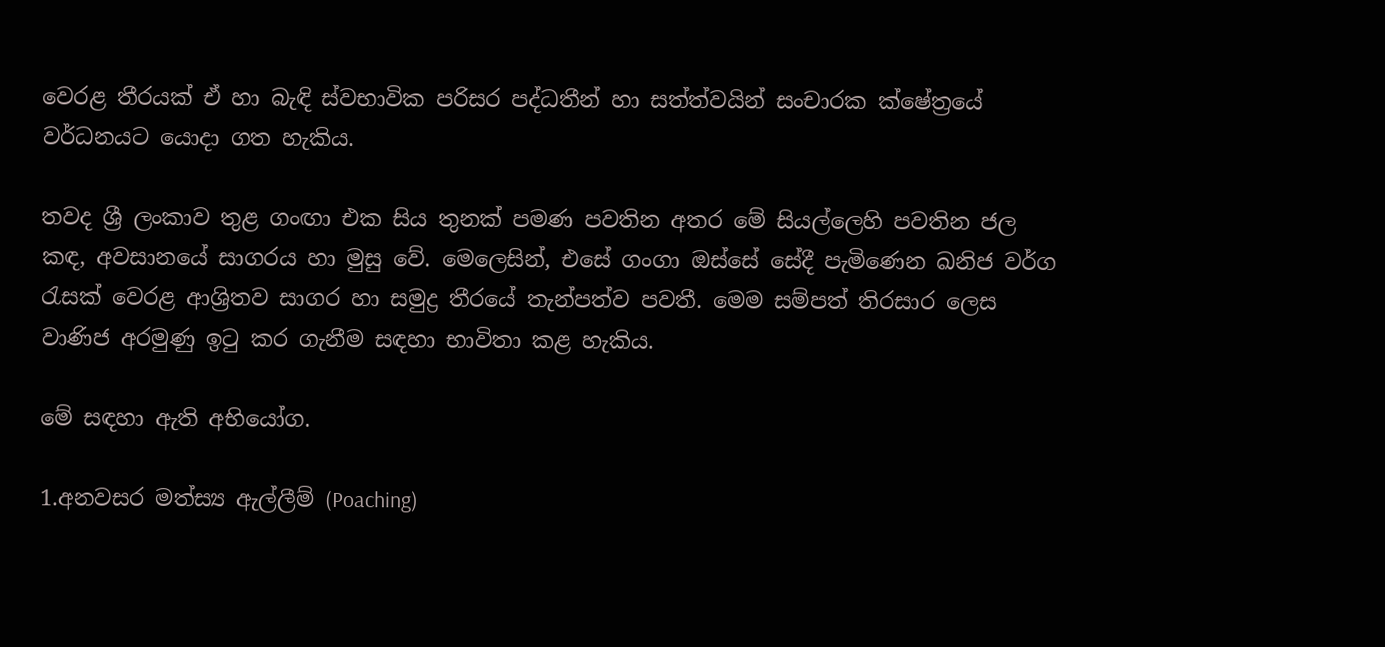වෙරළ තීරයක් ඒ හා බැඳි ස්වභාවික පරිසර පද්ධතීන් හා සත්ත්වයින් සංචාරක ක්ෂේත්‍රයේ වර්ධනයට යොදා ගත හැකිය.

තවද ශ්‍රී ලංකාව තුළ ගංඟා එක සිය තුනක් පමණ පවතින අතර මේ සියල්ලෙහි පවතින ජල කඳ, අවසානයේ සාගරය හා මුසු වේ. මෙලෙසින්, එසේ ගංගා ඔස්සේ සේදී පැමිණෙන ඛනිජ වර්ග රැසක් වෙරළ ආශ්‍රිතව සාගර හා සමුද්‍ර තීරයේ තැන්පත්ව පවතී. මෙම සම්පත් තිරසාර ලෙස වාණිජ අරමුණු ඉටු කර ගැනීම සඳහා භාවිතා කළ හැකිය.

මේ සඳහා ඇති අභියෝග.

1.අනවසර මත්ස්‍ය ඇල්ලීම් (Poaching)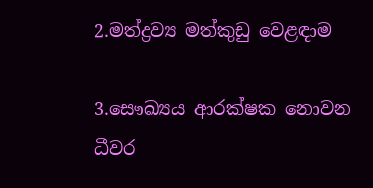2.මත්ද්‍රව්‍ය මත්කුඩු වෙළඳාම

3.සෞඛ්‍යය ආරක්ෂක නොවන ධීවර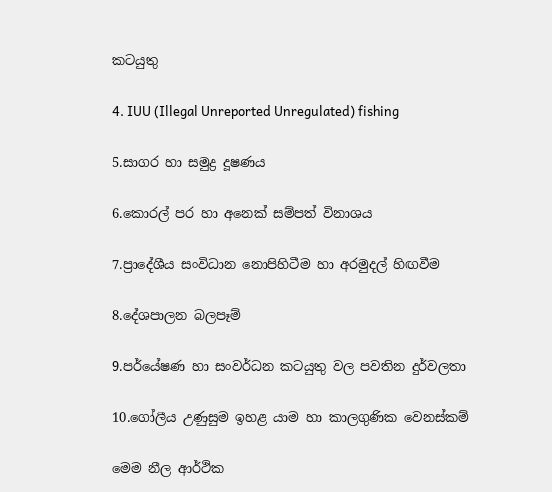කටයුතු

4. IUU (Illegal Unreported Unregulated) fishing

5.සාගර හා සමුද්‍ර දූෂණය

6.කොරල් පර හා අනෙක් සම්පත් විනාශය

7.ප්‍රාදේශීය සංවිධාන නොපිහිටීම හා අරමුදල් හිඟවීම

8.දේශපාලන බලපෑම්

9.පර්යේෂණ හා සංවර්ධන කටයුතු වල පවතින දුර්වලතා

10.ගෝලීය උණුසුම ඉහළ යාම හා කාලගුණික වෙනස්කම්

මෙම නීල ආර්ථික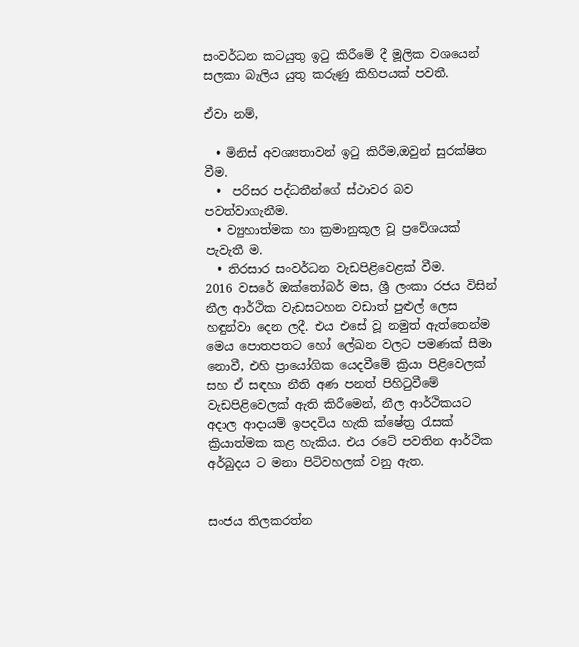සංවර්ධන කටයුතු ඉටු කිරීමේ දී මූලික වශයෙන් සලකා බැලිය යුතු කරුණු කිහිපයක් පවතී.

ඒවා නම්,

  • මිනිස් අවශ්‍යතාවන් ඉටු කිරීම,ඔවුන් සුරක්ෂිත වීම.
  •  පරිසර පද්ධතීන්ගේ ස්ථාවර බව පවත්වාගැනීම.
  • ව්‍යුහාත්මක හා ක්‍රමානුකූල වූ ප්‍රවේශයක් පැවැතී ම.
  • තිරසාර සංවර්ධන වැඩපිළිවෙළක් වීම.
2016 වසරේ ඔක්තෝබර් මස, ශ්‍රී ලංකා රජය විසින් නීල ආර්ථික වැඩසටහන වඩාත් පුළුල් ලෙස හඳුන්වා දෙන ලදී. එය එසේ වූ නමුත් ඇත්තෙන්ම මෙය පොතපතට හෝ ලේඛන වලට පමණක් සීමා නොවී, එහි ප්‍රායෝගික යෙදවීමේ ක්‍රියා පිළිවෙලක් සහ ඒ සඳහා නීති අණ පනත් පිහිටුවීමේ වැඩපිළිවෙලක් ඇති කිරීමෙන්, නීල ආර්ථිකයට අදාල ආදායම් ඉපදවිය හැකි ක්ෂේත්‍ර රැසක් ක්‍රියාත්මක කළ හැකිය. එය රටේ පවතින ආර්ථික අර්බුදය ට මනා පිටිවහලක් වනු ඇත.


සංජය තිලකරත්න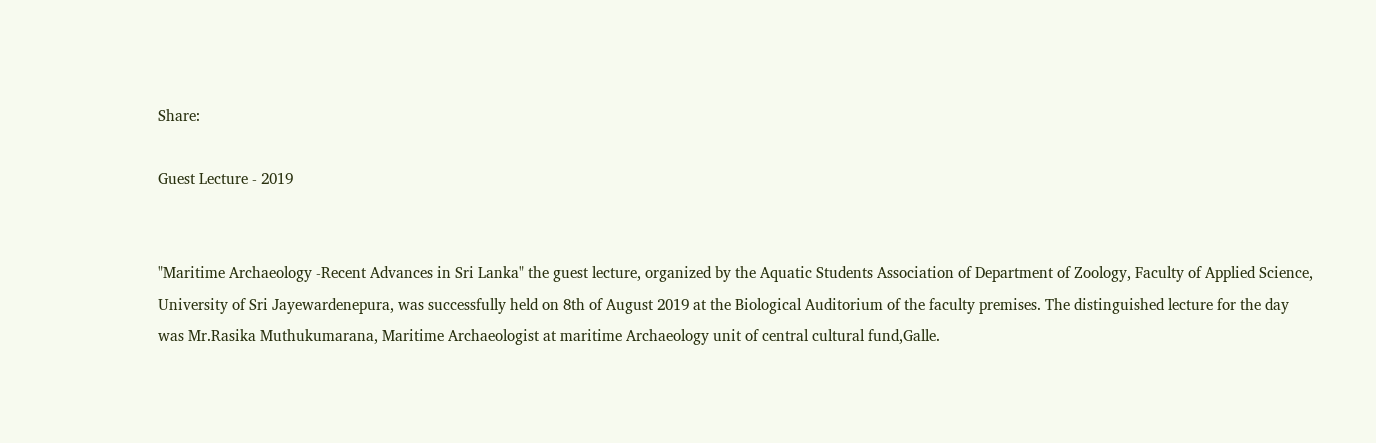Share:

Guest Lecture - 2019


"Maritime Archaeology -Recent Advances in Sri Lanka" the guest lecture, organized by the Aquatic Students Association of Department of Zoology, Faculty of Applied Science, University of Sri Jayewardenepura, was successfully held on 8th of August 2019 at the Biological Auditorium of the faculty premises. The distinguished lecture for the day was Mr.Rasika Muthukumarana, Maritime Archaeologist at maritime Archaeology unit of central cultural fund,Galle.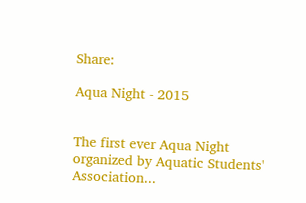Share:

Aqua Night - 2015


The first ever Aqua Night organized by Aquatic Students' Association...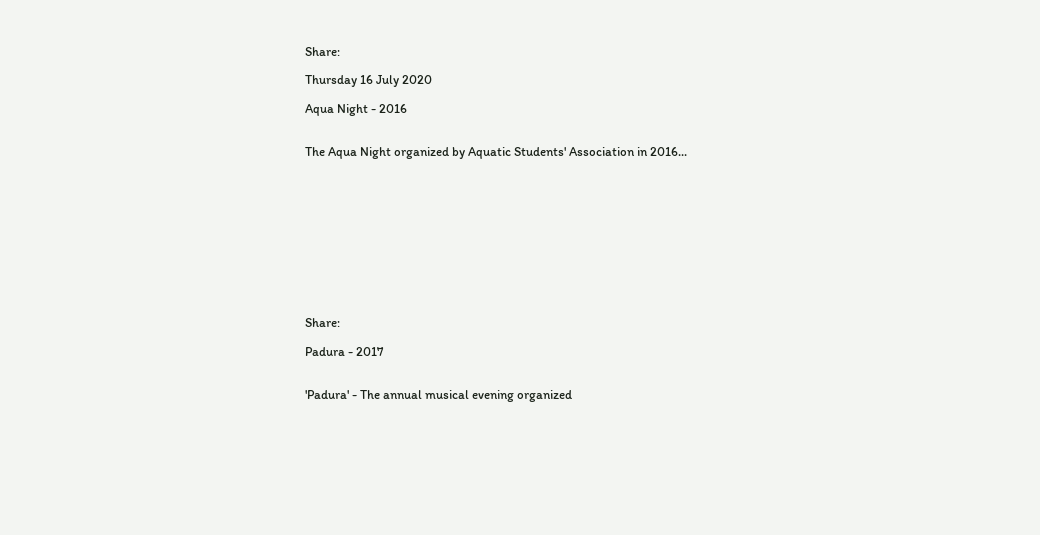Share:

Thursday 16 July 2020

Aqua Night - 2016


The Aqua Night organized by Aquatic Students' Association in 2016...











Share:

Padura - 2017


'Padura' - The annual musical evening organized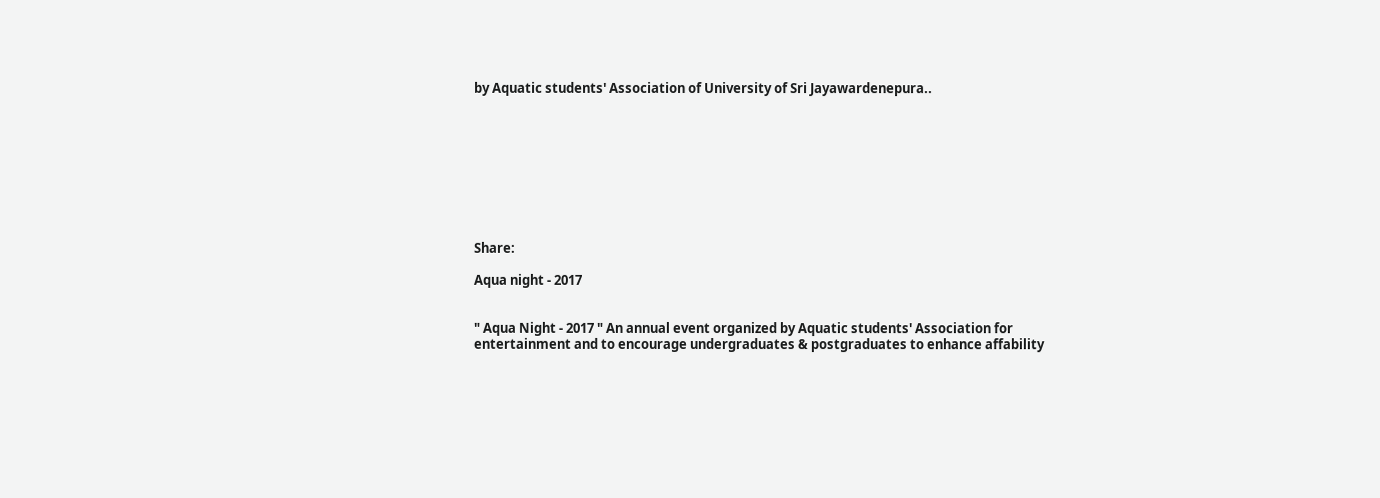by Aquatic students' Association of University of Sri Jayawardenepura..









Share:

Aqua night - 2017


" Aqua Night - 2017 " An annual event organized by Aquatic students' Association for entertainment and to encourage undergraduates & postgraduates to enhance affability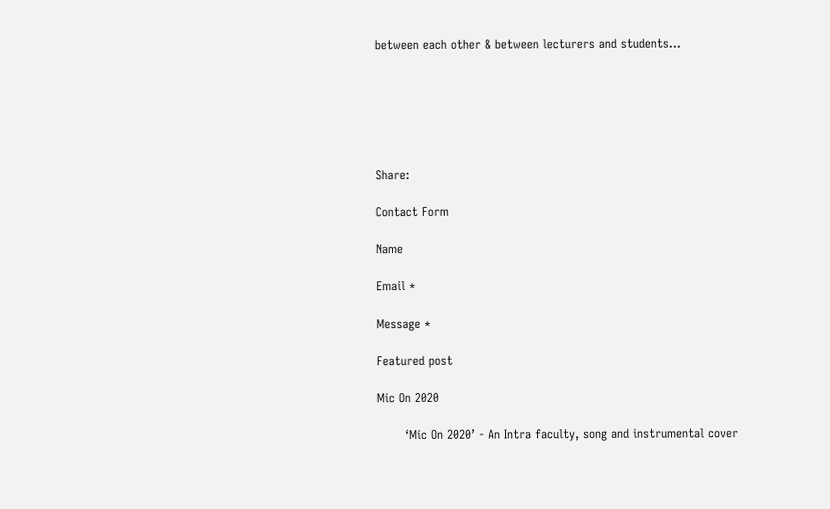between each other & between lecturers and students...






Share:

Contact Form

Name

Email *

Message *

Featured post

Mic On 2020

       ‘Mic On 2020’ - An Intra faculty, song and instrumental cover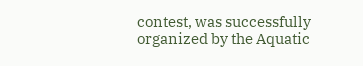contest, was successfully organized by the Aquatic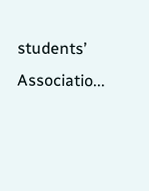students’ Associatio...